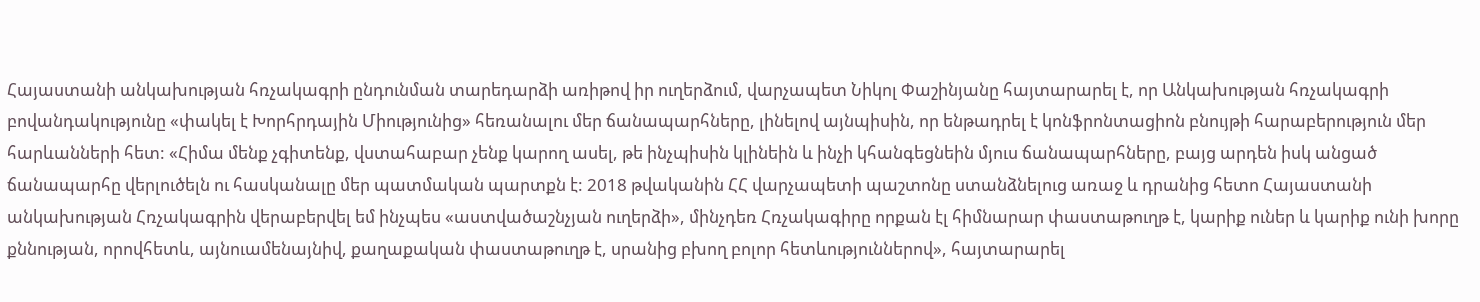Հայաստանի անկախության հռչակագրի ընդունման տարեդարձի առիթով իր ուղերձում, վարչապետ Նիկոլ Փաշինյանը հայտարարել է, որ Անկախության հռչակագրի բովանդակությունը «փակել է Խորհրդային Միությունից» հեռանալու մեր ճանապարհները, լինելով այնպիսին, որ ենթադրել է կոնֆրոնտացիոն բնույթի հարաբերություն մեր հարևանների հետ: «Հիմա մենք չգիտենք, վստահաբար չենք կարող ասել, թե ինչպիսին կլինեին և ինչի կհանգեցնեին մյուս ճանապարհները, բայց արդեն իսկ անցած ճանապարհը վերլուծելն ու հասկանալը մեր պատմական պարտքն է: 2018 թվականին ՀՀ վարչապետի պաշտոնը ստանձնելուց առաջ և դրանից հետո Հայաստանի անկախության Հռչակագրին վերաբերվել եմ ինչպես «աստվածաշնչյան ուղերձի», մինչդեռ Հռչակագիրը որքան էլ հիմնարար փաստաթուղթ է, կարիք ուներ և կարիք ունի խորը քննության, որովհետև, այնուամենայնիվ, քաղաքական փաստաթուղթ է, սրանից բխող բոլոր հետևություններով», հայտարարել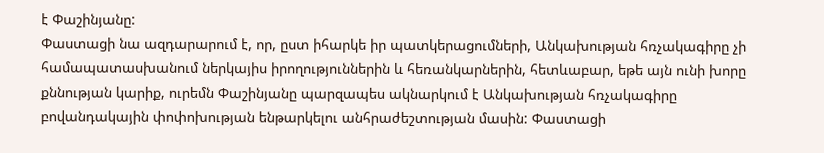է Փաշինյանը:
Փաստացի նա ազդարարում է, որ, ըստ իհարկե իր պատկերացումների, Անկախության հռչակագիրը չի համապատասխանում ներկայիս իրողություններին և հեռանկարներին, հետևաբար, եթե այն ունի խորը քննության կարիք, ուրեմն Փաշինյանը պարզապես ակնարկում է Անկախության հռչակագիրը բովանդակային փոփոխության ենթարկելու անհրաժեշտության մասին: Փաստացի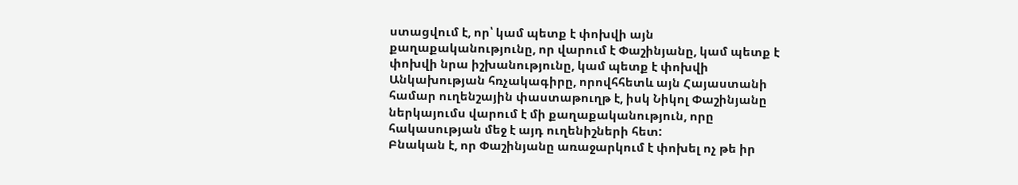ստացվում է, որ՝ կամ պետք է փոխվի այն քաղաքականությունը, որ վարում է Փաշինյանը, կամ պետք է փոխվի նրա իշխանությունը, կամ պետք է փոխվի Անկախության հռչակագիրը, որովհհետև այն Հայաստանի համար ուղենշային փաստաթուղթ է, իսկ Նիկոլ Փաշինյանը ներկայումս վարում է մի քաղաքականություն, որը հակասության մեջ է այդ ուղենիշների հետ:
Բնական է, որ Փաշինյանը առաջարկում է փոխել ոչ թե իր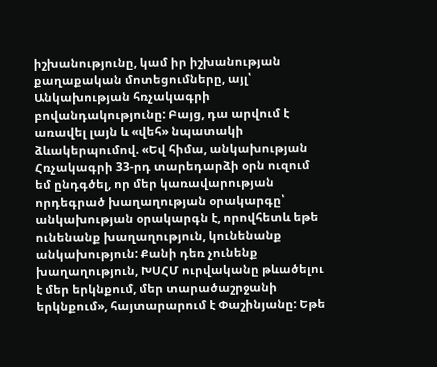իշխանությունը, կամ իր իշխանության քաղաքական մոտեցումները, այլ՝ Անկախության հռչակագրի բովանդակությունը: Բայց, դա արվում է առավել լայն և «վեհ» նպատակի ձևակերպումով. «Եվ հիմա, անկախության Հռչակագրի 33-րդ տարեդարձի օրն ուզում եմ ընդգծել, որ մեր կառավարության որդեգրած խաղաղության օրակարգը՝ անկախության օրակարգն է, որովհետև եթե ունենանք խաղաղություն, կունենանք անկախություն: Քանի դեռ չունենք խաղաղություն, ԽՍՀՄ ուրվականը թևածելու է մեր երկնքում, մեր տարածաշրջանի երկնքում», հայտարարում է Փաշինյանը: Եթե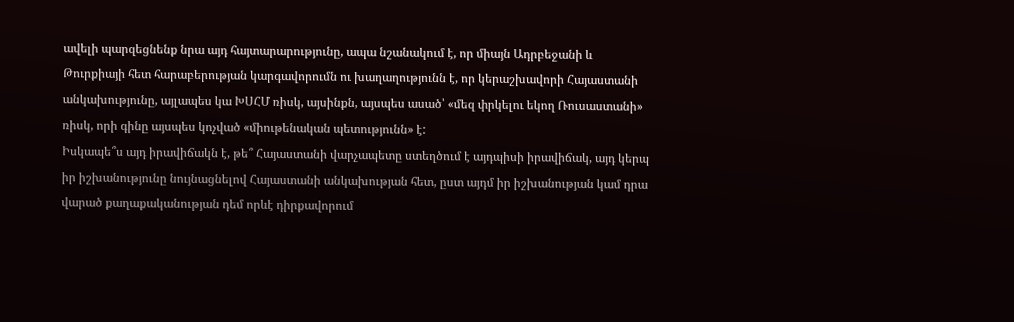ավելի պարզեցնենք նրա այդ հայտարարությունը, ապա նշանակում է, որ միայն Ադրբեջանի և Թուրքիայի հետ հարաբերության կարգավորումն ու խաղաղությունն է, որ կերաշխավորի Հայաստանի անկախությունը, այլապես կա ԽՍՀՄ ռիսկ, այսինքն, այսպես ասած՝ «մեզ փրկելու եկող Ռուսաստանի» ռիսկ, որի գինը այսպես կոչված «միութենական պետությունն» է:
Իսկապե՞ս այդ իրավիճակն է, թե՞ Հայաստանի վարչապետը ստեղծում է այդպիսի իրավիճակ, այդ կերպ իր իշխանությունը նույնացնելով Հայաստանի անկախության հետ, ըստ այդմ իր իշխանության կամ դրա վարած քաղաքականության դեմ որևէ դիրքավորում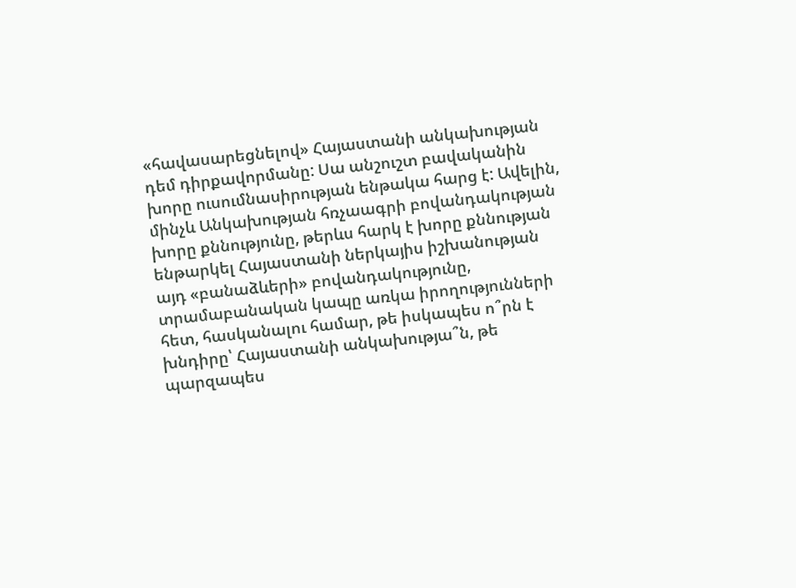«հավասարեցնելով» Հայաստանի անկախության դեմ դիրքավորմանը: Սա անշուշտ բավականին խորը ուսումնասիրության ենթակա հարց է: Ավելին, մինչև Անկախության հռչաագրի բովանդակության խորը քննությունը, թերևս հարկ է խորը քննության ենթարկել Հայաստանի ներկայիս իշխանության այդ «բանաձևերի» բովանդակությունը, տրամաբանական կապը առկա իրողությունների հետ, հասկանալու համար, թե իսկապես ո՞րն է խնդիրը՝ Հայաստանի անկախությա՞ն, թե պարզապես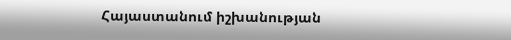Հայաստանում իշխանության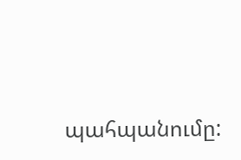պահպանումը: